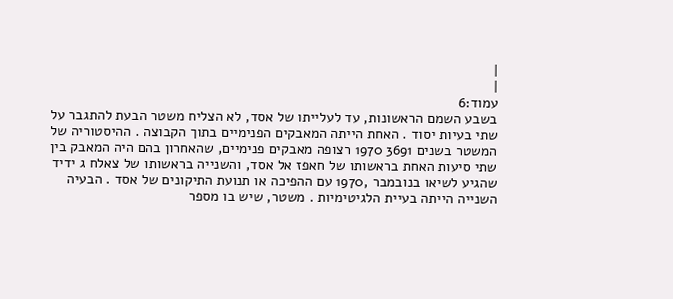|
|
עמוד:6
בשבע השמם הראשונות, עד לעלייתו של אסד, לא הצליח משטר הבעת להתגבר על שתי בעיות יסוד . האחת הייתה המאבקים הפנימיים בתוך הקבוצה . ההיסטוריה של המשטר בשנים 3691 1970 רצופה מאבקים פנימיים, שהאחרון בהם היה המאבק בין שתי סיעות האחת בראשותו של חאפז אל אסד, והשנייה בראשותו של צאלח ג ידיד שהגיע לשיאו בנובמבר ,1970 עם ההפיכה או תנועת התיקונים של אסד . הבעיה השנייה הייתה בעיית הלגיטימיות . משטר, שיש בו מספר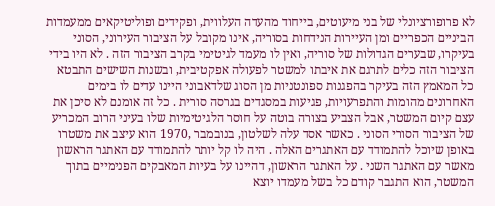לא פרופורציונלי של בני מיעוטים, בייחוד מהעדה העלווית, ופקידים ופוליטיקאים ממעמדות הביניים הכפריים ומן העיירות הנידחות בסוריה, אינו מקובל על הציבור העירוני, הסוני בעיקרו, שבערים הגדולות של סוריה, ואין לו מעמד לגיטימי בקרב הציבור הזה . לא היו בידי הציבור הזה כלים לתרגם את איבתו למשטר לפעולה אפקטיבית, ובשנות השישים התבטא כל המאמץ הזה בעיקר בהפגנות ספונטניות מן הסוג שלדאבוני היינו עדים לו בימים האחרונים מהומות והתפרעויות, פגיעות במסגדים בגרסה סורית . כל זה אומנם לא סיכן את עצם קיום המשטר, אבל הצביע בצורה בוטה על חוסר הלגיטימיות שלו בעיני הרוב המכריע של הציבור הסורי הסוני . כאשר אסד עלה לשלטון, בנובמבר ,1970 הוא עיצב את משטרו באופן שיוכל להתמודד עם האתגרים האלה . היה לו קל יותר להתמודד עם האתגר הראשון מאשר עם האתגר השני . על האתגר הראשון, דהיינו על בעיות המאבקים הפנימיים בתוך המשטר, הוא התגבר קודם כל בשל מעמדו יוצא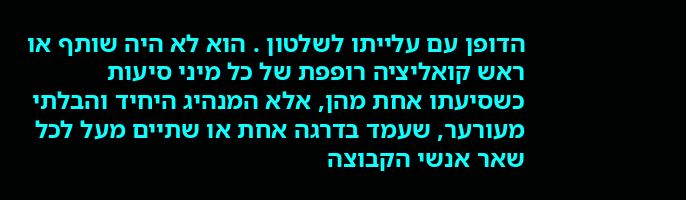הדופן עם עלייתו לשלטון . הוא לא היה שותף או ראש קואליציה רופפת של כל מיני סיעות כשסיעתו אחת מהן, אלא המנהיג היחיד והבלתי מעורער, שעמד בדרגה אחת או שתיים מעל לכל שאר אנשי הקבוצה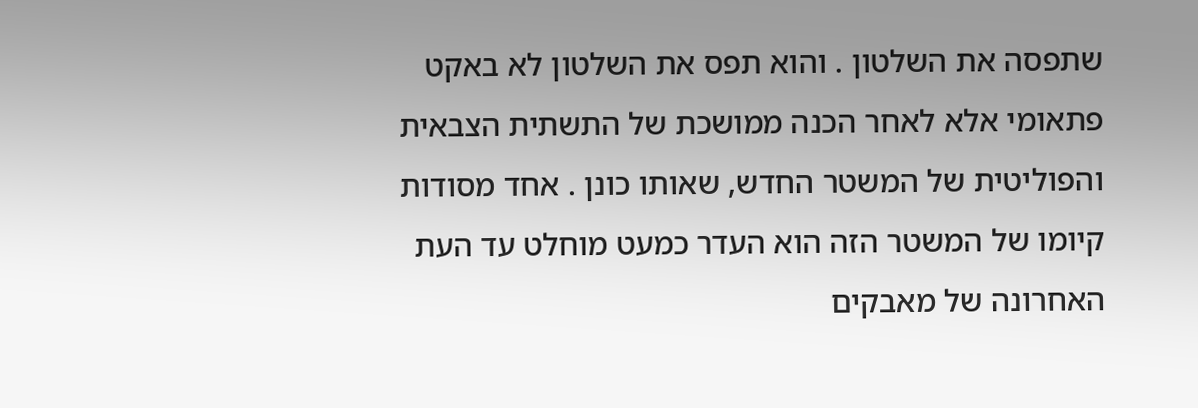שתפסה את השלטון . והוא תפס את השלטון לא באקט פתאומי אלא לאחר הכנה ממושכת של התשתית הצבאית והפוליטית של המשטר החדש, שאותו כונן . אחד מסודות קיומו של המשטר הזה הוא העדר כמעט מוחלט עד העת האחרונה של מאבקים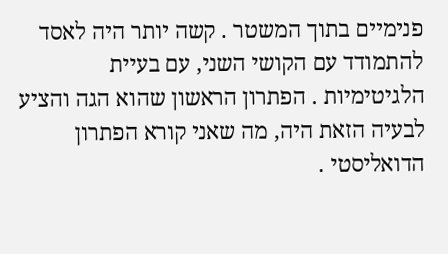פנימיים בתוך המשטר . קשה יותר היה לאסד להתמודד עם הקושי השני, עם בעיית הלגיטימיות . הפתרון הראשון שהוא הגה והציע לבעיה הזאת היה, מה שאני קורא הפתרון הדואליסטי .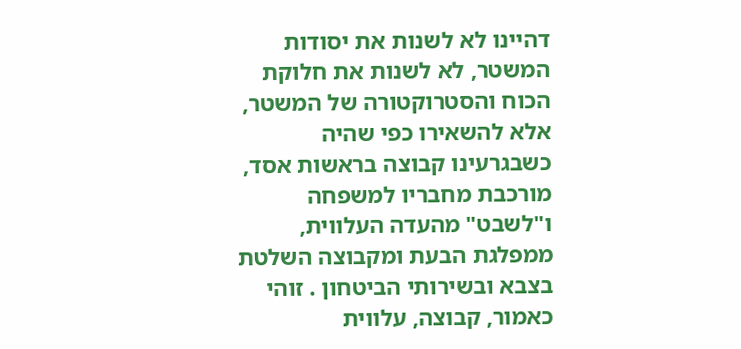דהיינו לא לשנות את יסודות המשטר, לא לשנות את חלוקת הכוח והסטרוקטורה של המשטר, אלא להשאירו כפי שהיה כשבגרעינו קבוצה בראשות אסד, מורכבת מחבריו למשפחה ו"לשבט" מהעדה העלווית, ממפלגת הבעת ומקבוצה השלטת בצבא ובשירותי הביטחון . זוהי כאמור, קבוצה, עלווית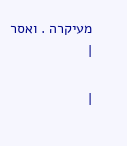מעיקרה . ואסר
|

|